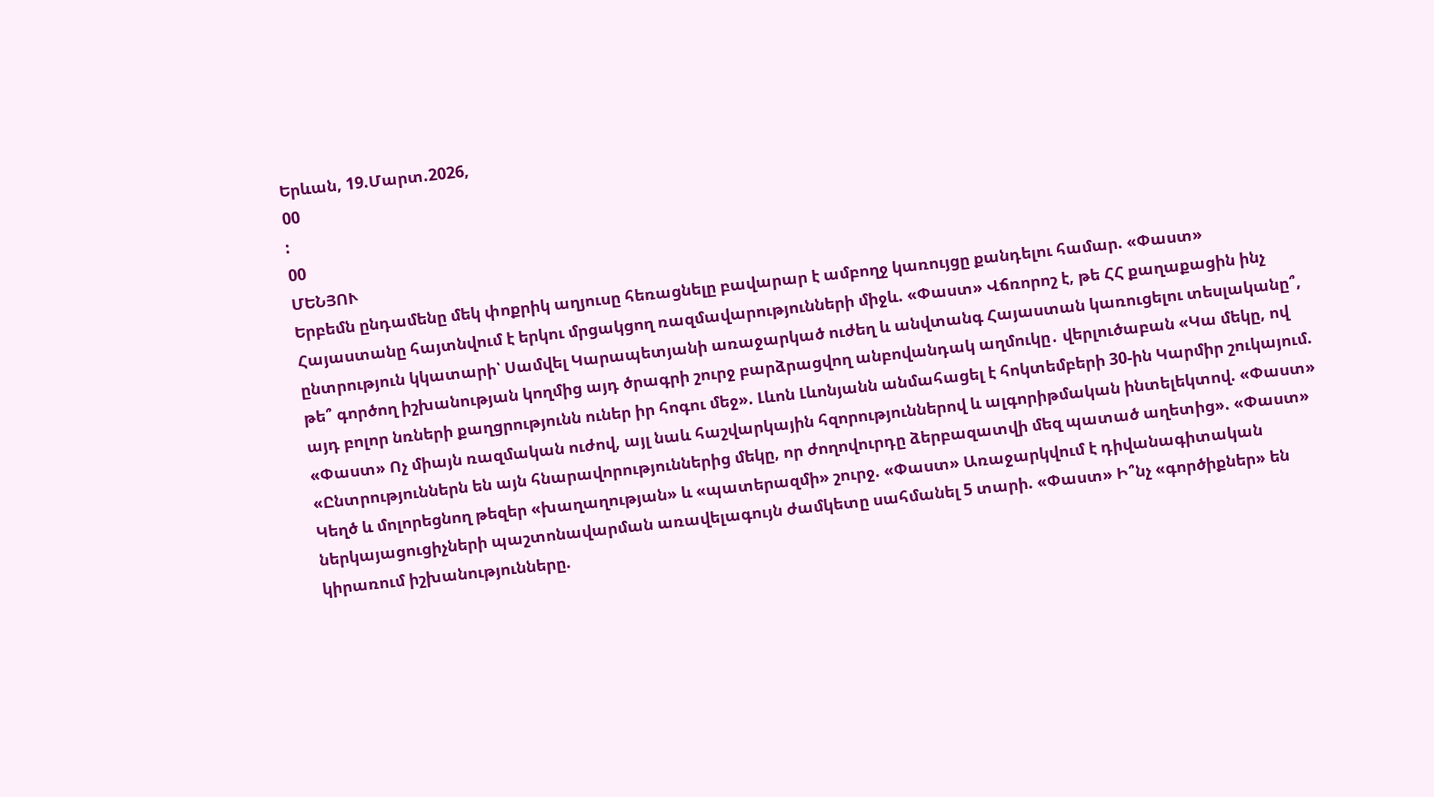Երևան, 19.Մարտ.2026,
00
:
00
ՄԵՆՅՈՒ
Երբեմն ընդամենը մեկ փոքրիկ աղյուսը հեռացնելը բավարար է ամբողջ կառույցը քանդելու համար. «Փաստ» Հայաստանը հայտնվում է երկու մրցակցող ռազմավարությունների միջև. «Փաստ» Վճռորոշ է, թե ՀՀ քաղաքացին ինչ ընտրություն կկատարի՝ Սամվել Կարապետյանի առաջարկած ուժեղ և անվտանգ Հայաստան կառուցելու տեսլականը՞, թե՞ գործող իշխանության կողմից այդ ծրագրի շուրջ բարձրացվող անբովանդակ աղմուկը․ վերլուծաբան «Կա մեկը, ով այդ բոլոր նռների քաղցրությունն ուներ իր հոգու մեջ». Լևոն Լևոնյանն անմահացել է հոկտեմբերի 30-ին Կարմիր շուկայում. «Փաստ» Ոչ միայն ռազմական ուժով, այլ նաև հաշվարկային հզորություններով և ալգորիթմական ինտելեկտով. «Փաստ» «Ընտրություններն են այն հնարավորություններից մեկը, որ ժողովուրդը ձերբազատվի մեզ պատած աղետից». «Փաստ» Կեղծ և մոլորեցնող թեզեր «խաղաղության» և «պատերազմի» շուրջ. «Փաստ» Առաջարկվում է դիվանագիտական ներկայացուցիչների պաշտոնավարման առավելագույն ժամկետը սահմանել 5 տարի. «Փաստ» Ի՞նչ «գործիքներ» են կիրառում իշխանությունները.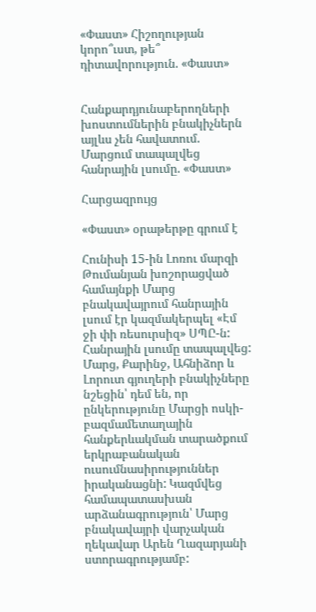«Փաստ» Հիշողության կորո՞ւստ, թե՞ դիտավորություն. «Փաստ»


Հանքարդյունաբերողների խոստումներին բնակիչներն այլևս չեն հավատում. Մարցում տապալվեց հանրային լսումը. «Փաստ»

Հարցազրույց

«Փաստ» օրաթերթը գրում է

Հունիսի 15-ին Լոռու մարզի Թումանյան խոշորացված համայնքի Մարց բնակավայրում հանրային լսում էր կազմակերպել «Էմ ջի փի ռեսուրսիզ» ՍՊԸ-ն: Հանրային լսումը տապալվեց: Մարց, Քարինջ, Ահնիձոր և Լորուտ գյուղերի բնակիչները նշեցին՝ դեմ են, որ ընկերությունը Մարցի ոսկի-բազմամետաղային հանքերևակման տարածքում երկրաբանական ուսումնասիրություններ իրականացնի: Կազմվեց համապատասխան արձանագրություն՝ Մարց բնակավայրի վարչական ղեկավար Արեն Ղազարյանի ստորագրությամբ: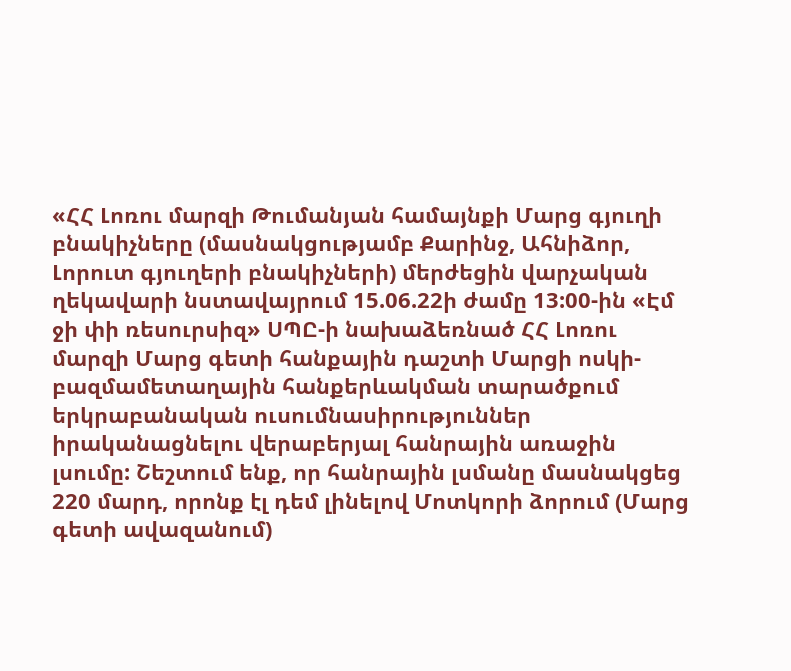«ՀՀ Լոռու մարզի Թումանյան համայնքի Մարց գյուղի բնակիչները (մասնակցությամբ Քարինջ, Ահնիձոր, Լորուտ գյուղերի բնակիչների) մերժեցին վարչական ղեկավարի նստավայրում 15.06.22ի ժամը 13:00-ին «Էմ ջի փի ռեսուրսիզ» ՍՊԸ-ի նախաձեռնած ՀՀ Լոռու մարզի Մարց գետի հանքային դաշտի Մարցի ոսկի-բազմամետաղային հանքերևակման տարածքում երկրաբանական ուսումնասիրություններ իրականացնելու վերաբերյալ հանրային առաջին լսումը: Շեշտում ենք, որ հանրային լսմանը մասնակցեց 220 մարդ, որոնք էլ դեմ լինելով Մոտկորի ձորում (Մարց գետի ավազանում)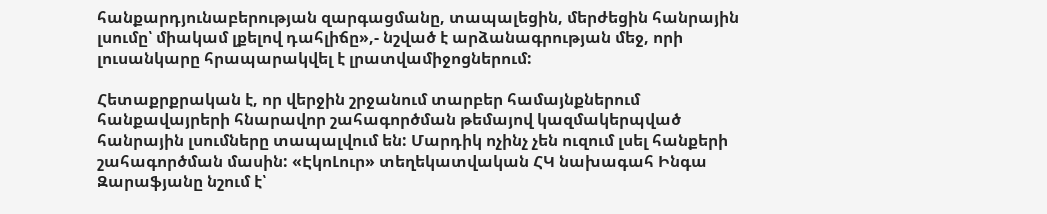հանքարդյունաբերության զարգացմանը, տապալեցին, մերժեցին հանրային լսումը՝ միակամ լքելով դահլիճը»,- նշված է արձանագրության մեջ, որի լուսանկարը հրապարակվել է լրատվամիջոցներում:

Հետաքրքրական է, որ վերջին շրջանում տարբեր համայնքներում հանքավայրերի հնարավոր շահագործման թեմայով կազմակերպված հանրային լսումները տապալվում են: Մարդիկ ոչինչ չեն ուզում լսել հանքերի շահագործման մասին: «ԷկոԼուր» տեղեկատվական ՀԿ նախագահ Ինգա Զարաֆյանը նշում է՝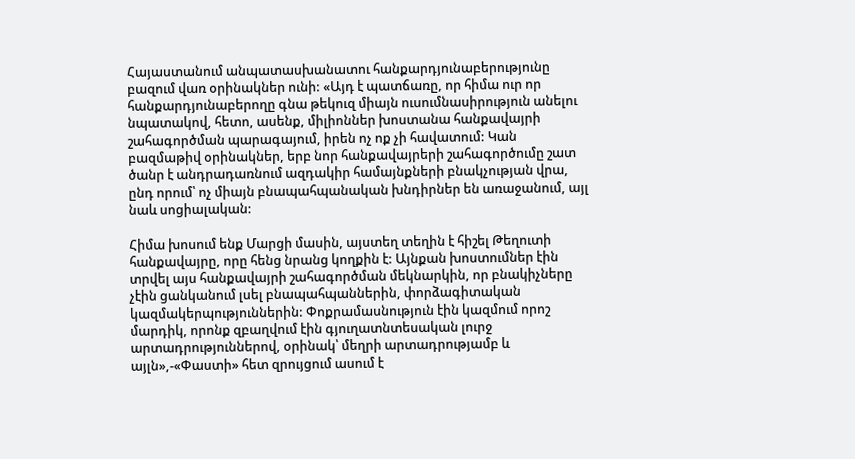Հայաստանում անպատասխանատու հանքարդյունաբերությունը բազում վառ օրինակներ ունի: «Այդ է պատճառը, որ հիմա ուր որ հանքարդյունաբերողը գնա թեկուզ միայն ուսումնասիրություն անելու նպատակով, հետո, ասենք, միլիոններ խոստանա հանքավայրի շահագործման պարագայում, իրեն ոչ ոք չի հավատում: Կան բազմաթիվ օրինակներ, երբ նոր հանքավայրերի շահագործումը շատ ծանր է անդրադառնում ազդակիր համայնքների բնակչության վրա, ընդ որում՝ ոչ միայն բնապահպանական խնդիրներ են առաջանում, այլ նաև սոցիալական:

Հիմա խոսում ենք Մարցի մասին, այստեղ տեղին է հիշել Թեղուտի հանքավայրը, որը հենց նրանց կողքին է: Այնքան խոստումներ էին տրվել այս հանքավայրի շահագործման մեկնարկին, որ բնակիչները չէին ցանկանում լսել բնապահպաններին, փորձագիտական կազմակերպություններին: Փոքրամասնություն էին կազմում որոշ մարդիկ, որոնք զբաղվում էին գյուղատնտեսական լուրջ արտադրություններով, օրինակ՝ մեղրի արտադրությամբ և այլն»,-«Փաստի» հետ զրույցում ասում է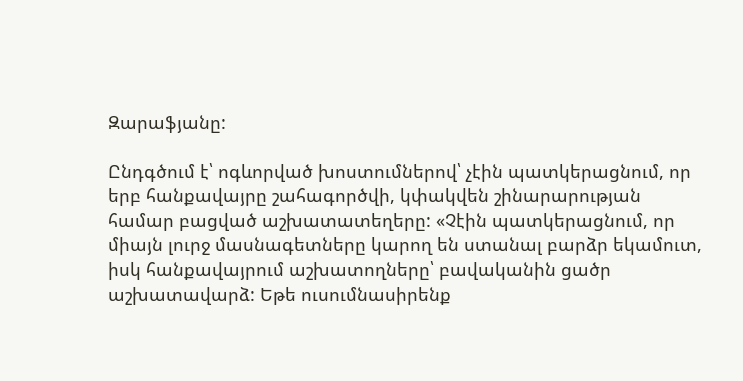Զարաֆյանը:

Ընդգծում է՝ ոգևորված խոստումներով՝ չէին պատկերացնում, որ երբ հանքավայրը շահագործվի, կփակվեն շինարարության համար բացված աշխատատեղերը: «Չէին պատկերացնում, որ միայն լուրջ մասնագետները կարող են ստանալ բարձր եկամուտ, իսկ հանքավայրում աշխատողները՝ բավականին ցածր աշխատավարձ: Եթե ուսումնասիրենք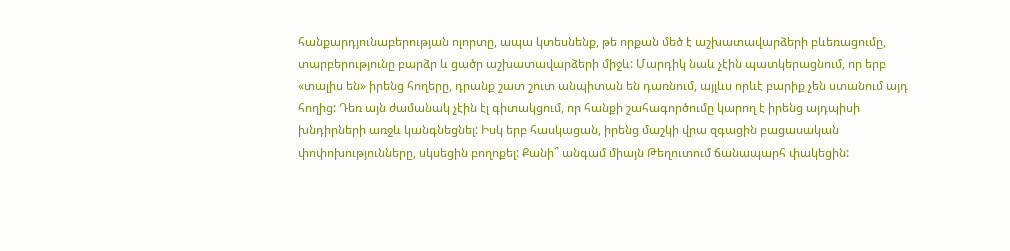հանքարդյունաբերության ոլորտը, ապա կտեսնենք, թե որքան մեծ է աշխատավարձերի բևեռացումը, տարբերությունը բարձր և ցածր աշխատավարձերի միջև: Մարդիկ նաև չէին պատկերացնում, որ երբ «տալիս են» իրենց հողերը, դրանք շատ շուտ անպիտան են դառնում, այլևս որևէ բարիք չեն ստանում այդ հողից: Դեռ այն ժամանակ չէին էլ գիտակցում, որ հանքի շահագործումը կարող է իրենց այդպիսի խնդիրների առջև կանգնեցնել: Իսկ երբ հասկացան, իրենց մաշկի վրա զգացին բացասական փոփոխությունները, սկսեցին բողոքել: Քանի՞ անգամ միայն Թեղուտում ճանապարհ փակեցին: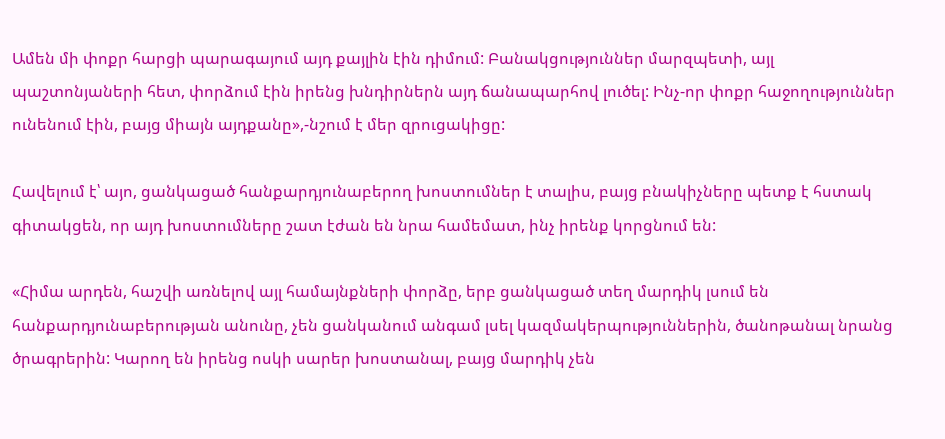Ամեն մի փոքր հարցի պարագայում այդ քայլին էին դիմում: Բանակցություններ մարզպետի, այլ պաշտոնյաների հետ, փորձում էին իրենց խնդիրներն այդ ճանապարհով լուծել: Ինչ-որ փոքր հաջողություններ ունենում էին, բայց միայն այդքանը»,-նշում է մեր զրուցակիցը:

Հավելում է՝ այո, ցանկացած հանքարդյունաբերող խոստումներ է տալիս, բայց բնակիչները պետք է հստակ գիտակցեն, որ այդ խոստումները շատ էժան են նրա համեմատ, ինչ իրենք կորցնում են:

«Հիմա արդեն, հաշվի առնելով այլ համայնքների փորձը, երբ ցանկացած տեղ մարդիկ լսում են հանքարդյունաբերության անունը, չեն ցանկանում անգամ լսել կազմակերպություններին, ծանոթանալ նրանց ծրագրերին: Կարող են իրենց ոսկի սարեր խոստանալ, բայց մարդիկ չեն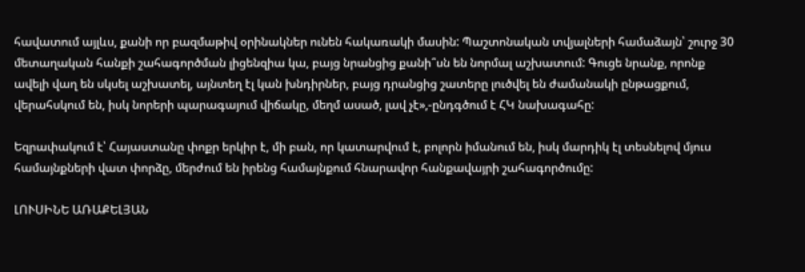հավատում այլևս, քանի որ բազմաթիվ օրինակներ ունեն հակառակի մասին: Պաշտոնական տվյալների համաձայն՝ շուրջ 30 մետաղական հանքի շահագործման լիցենզիա կա, բայց նրանցից քանի՞սն են նորմալ աշխատում: Գուցե նրանք, որոնք ավելի վաղ են սկսել աշխատել, այնտեղ էլ կան խնդիրներ, բայց դրանցից շատերը լուծվել են ժամանակի ընթացքում, վերահսկում են, իսկ նորերի պարագայում վիճակը, մեղմ ասած, լավ չէ»,-ընդգծում է ՀԿ նախագահը:

Եզրափակում է՝ Հայաստանը փոքր երկիր է, մի բան, որ կատարվում է, բոլորն իմանում են, իսկ մարդիկ էլ տեսնելով մյուս համայնքների վատ փորձը, մերժում են իրենց համայնքում հնարավոր հանքավայրի շահագործումը:

ԼՈՒՍԻՆԵ ԱՌԱՔԵԼՅԱՆ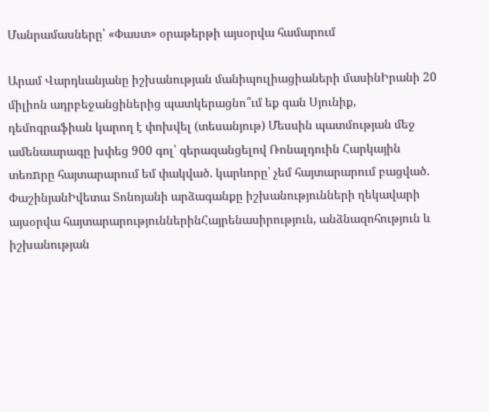Մանրամասները՝ «Փաստ» օրաթերթի այսօրվա համարում

Արամ Վարդևանյանը իշխանության մանիպուլիացիաների մասինԻրանի 20 միլիոն ադրբեջանցիներից պատկերացնո՞ւմ եք գան Սյունիք, դեմոգրաֆիան կարող է փոխվել (տեսանյութ) Մեսսին պատմության մեջ ամենաարագը խփեց 900 գոլ՝ գերազանցելով Ռոնալդուին Հարկային տեռnրը հայտարարում եմ փակված. կարևորը՝ չեմ հայտարարում բացված. ՓաշինյանԻվետա Տոնոյանի արձագանքը իշխանությունների ղեկավարի այսօրվա հայտարարություններինՀայրենասիրություն, անձնազոհություն և իշխանության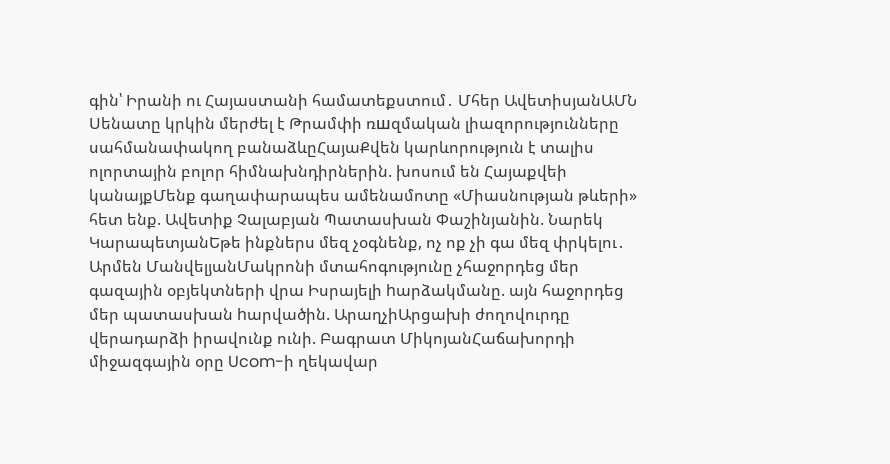գին՝ Իրանի ու Հայաստանի համատեքստում․ Մհեր ԱվետիսյանԱՄՆ Սենատը կրկին մերժել է Թրամփի ռшզմական լիազորությունները սահմանափակող բանաձևըՀայաՔվեն կարևորություն է տալիս ոլորտային բոլոր հիմնախնդիրներին. խոսում են Հայաքվեի կանայքՄենք գաղափարապես ամենամոտը «Միասնության թևերի» հետ ենք. Ավետիք Չալաբյան Պատասխան Փաշինյանին. Նարեկ ԿարապետյանԵթե ինքներս մեզ չօգնենք, ոչ ոք չի գա մեզ փրկելու․ Արմեն ՄանվելյանՄակրոնի մտահոգությունը չհաջորդեց մեր գազային օբյեկտների վրա Իսրայելի hարձակմանը. այն հաջորդեց մեր պատասխան hարվածին. ԱրաղչիԱրցախի ժողովուրդը վերադարձի իրավունք ունի. Բագրատ ՄիկոյանՀաճախորդի միջազգային օրը Ucom-ի ղեկավար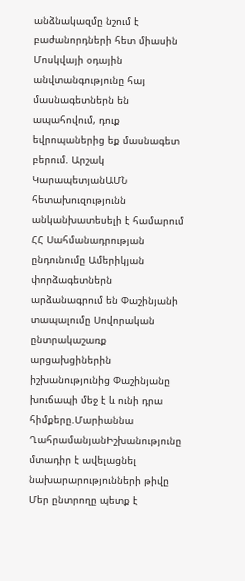անձնակազմը նշում է բաժանորդների հետ միասին Մոսկվայի օդային անվտանգությունը հայ մասնագետներն են ապահովում, դուք եվրոպաներից եք մասնագետ բերում. Արշակ ԿարապետյանԱՄՆ հետախուզությունն անկանխատեսելի է համարում ՀՀ Սահմանադրության ընդունումը Ամերիկյան փորձագետներն արձանագրում են Փաշինյանի տապալումը Սովորական ընտրակաշառք արցախցիներին իշխանությունից Փաշինյանը խուճապի մեջ է և ունի դրա հիմքերը.Մարիաննա ՂահրամանյանԻշխանությունը մտադիր է ավելացնել նախարարությունների թիվը Մեր ընտրողը պետք է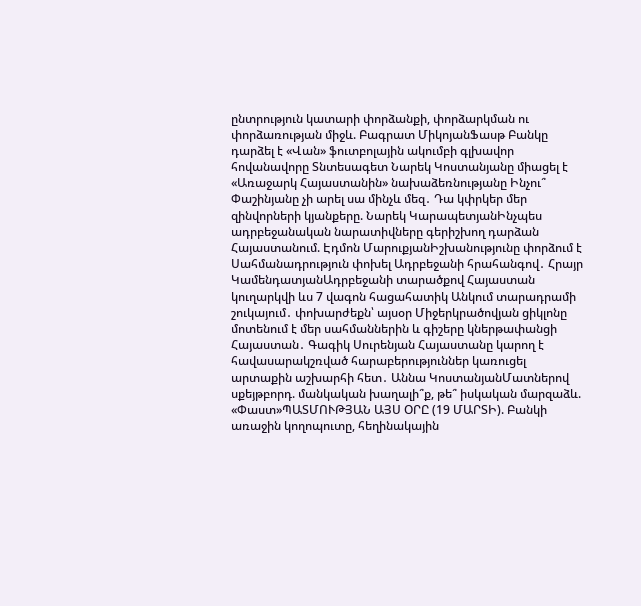ընտրություն կատարի փորձանքի, փորձարկման ու փորձառության միջև. Բագրատ ՄիկոյանՖասթ Բանկը դարձել է «Վան» ֆուտբոլային ակումբի գլխավոր հովանավորը Տնտեսագետ Նարեկ Կոստանյանը միացել է «Առաջարկ Հայաստանին» նախաձեռնությանը Ինչու՞ Փաշինյանը չի արել սա մինչև մեզ․ Դա կփրկեր մեր զինվորների կյանքերը. Նարեկ ԿարապետյանԻնչպես ադրբեջանական նարատիվները գերիշխող դարձան Հայաստանում. Էդմոն ՄարուքյանԻշխանությունը փորձում է Սահմանադրություն փոխել Ադրբեջանի հրահանգով․ Հրայր ԿամենդատյանԱդրբեջանի տարածքով Հայաստան կուղարկվի ևս 7 վագոն հացահատիկ Անկում տարադրամի շուկայում․ փոխարժեքն՝ այսօր Միջերկրածովյան ցիկլոնը մոտենում է մեր սահմաններին և գիշերը կներթափանցի Հայաստան․ Գագիկ Սուրենյան Հայաստանը կարող է հավասարակշռված հարաբերություններ կառուցել արտաքին աշխարհի հետ․ Աննա ԿոստանյանՄատներով սքեյթբորդ. մանկական խաղալի՞ք, թե՞ իսկական մարզաձև. «Փաստ»ՊԱՏՄՈՒԹՅԱՆ ԱՅՍ ՕՐԸ (19 ՄԱՐՏԻ). Բանկի առաջին կողոպուտը, հեղինակային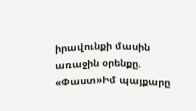իրավունքի մասին առաջին օրենքը. «Փաստ»Իմ պայքարը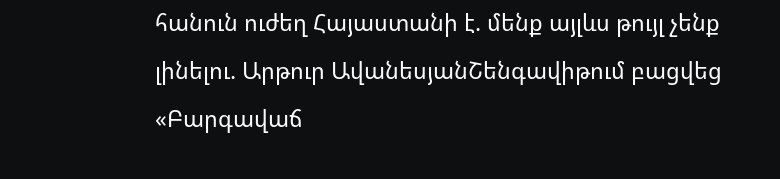հանուն ուժեղ Հայաստանի է. մենք այլևս թույլ չենք լինելու. Արթուր ԱվանեսյանՇենգավիթում բացվեց «Բարգավաճ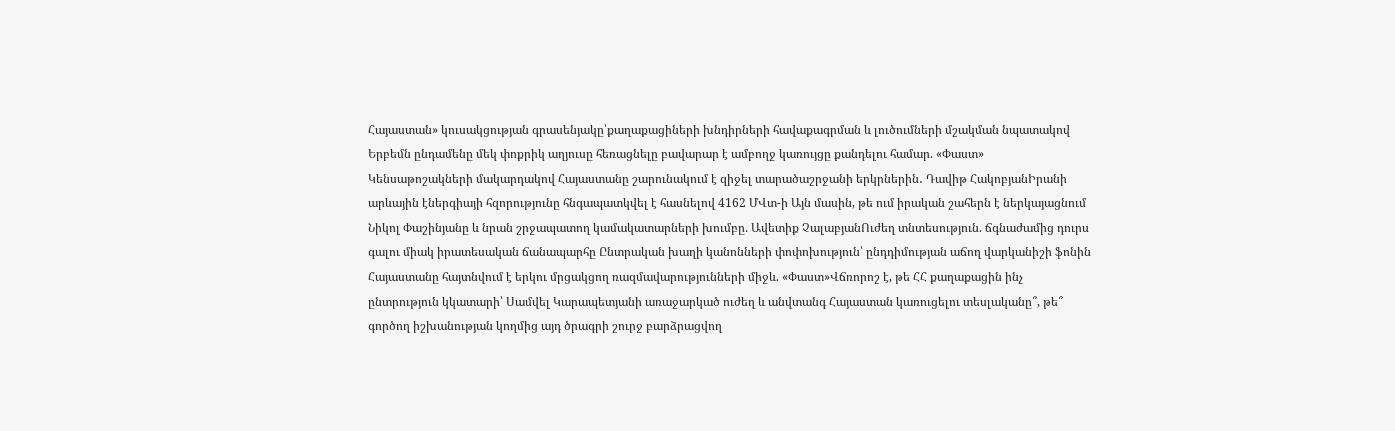Հայաստան» կուսակցության գրասենյակը՝քաղաքացիների խնդիրների հավաքագրման և լուծումների մշակման նպատակով Երբեմն ընդամենը մեկ փոքրիկ աղյուսը հեռացնելը բավարար է ամբողջ կառույցը քանդելու համար. «Փաստ» Կենսաթոշակների մակարդակով Հայաստանը շարունակում է զիջել տարածաշրջանի երկրներին․ Դավիթ ՀակոբյանԻրանի արևային էներգիայի հզորությունը հնգապատկվել է հասնելով 4162 ՄՎտ-ի Այն մասին, թե ում իրական շահերն է ներկայացնում Նիկոլ Փաշինյանը և նրան շրջապատող կամակատարների խումբը. Ավետիք ՉալաբյանՈւժեղ տնտեսություն. ճգնաժամից դուրս գալու միակ իրատեսական ճանապարհը Ընտրական խաղի կանոնների փոփոխություն՝ ընդդիմության աճող վարկանիշի ֆոնին Հայաստանը հայտնվում է երկու մրցակցող ռազմավարությունների միջև. «Փաստ»Վճռորոշ է, թե ՀՀ քաղաքացին ինչ ընտրություն կկատարի՝ Սամվել Կարապետյանի առաջարկած ուժեղ և անվտանգ Հայաստան կառուցելու տեսլականը՞, թե՞ գործող իշխանության կողմից այդ ծրագրի շուրջ բարձրացվող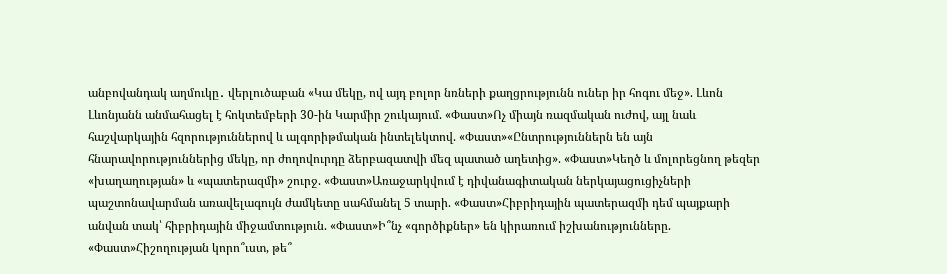անբովանդակ աղմուկը․ վերլուծաբան «Կա մեկը, ով այդ բոլոր նռների քաղցրությունն ուներ իր հոգու մեջ». Լևոն Լևոնյանն անմահացել է հոկտեմբերի 30-ին Կարմիր շուկայում. «Փաստ»Ոչ միայն ռազմական ուժով, այլ նաև հաշվարկային հզորություններով և ալգորիթմական ինտելեկտով. «Փաստ»«Ընտրություններն են այն հնարավորություններից մեկը, որ ժողովուրդը ձերբազատվի մեզ պատած աղետից». «Փաստ»Կեղծ և մոլորեցնող թեզեր «խաղաղության» և «պատերազմի» շուրջ. «Փաստ»Առաջարկվում է դիվանագիտական ներկայացուցիչների պաշտոնավարման առավելագույն ժամկետը սահմանել 5 տարի. «Փաստ»Հիբրիդային պատերազմի դեմ պայքարի անվան տակ՝ հիբրիդային միջամտություն. «Փաստ»Ի՞նչ «գործիքներ» են կիրառում իշխանությունները. «Փաստ»Հիշողության կորո՞ւստ, թե՞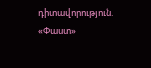դիտավորություն. «Փաստ»